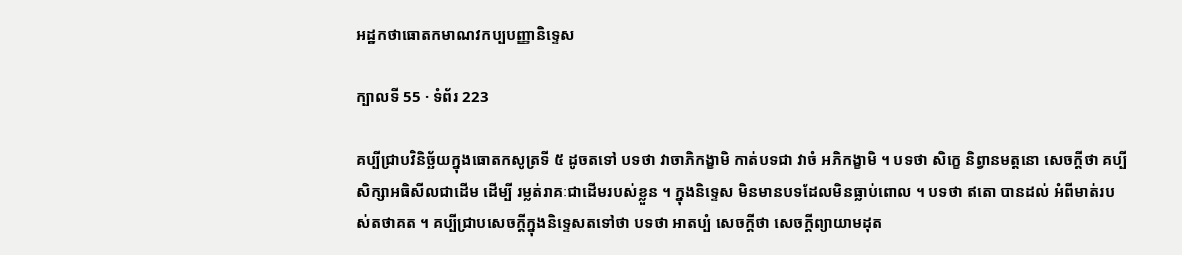អដ្ឋកថាធោតកមាណវកប្បបញ្ញានិទ្ទេស

ក្បាលទី 55 · ទំព័រ 223

គប្បីជ្រាបវិនិច្ឆ័យក្នុងធោតកសូត្រទី ៥ ដូចតទៅ បទថា វាចាភិកង្ខាមិ កាត់បទជា វាចំ អភិកង្ខាមិ ។ បទថា សិក្ខេ និព្វានមត្តនោ សេចក្តីថា គប្បីសិក្សាអធិសីលជាដើម ដើម្បី រម្លត់រាគៈជាដើមរបស់ខ្លួន ។ ក្នុងនិទ្ទេស មិនមានបទដែលមិនធ្លាប់ពោល ។ បទថា ឥតោ បានដល់ អំពីមាត់របស់តថាគត ។ គប្បីជ្រាបសេចក្តីក្នុងនិទ្ទេសតទៅថា បទថា អាតប្បំ សេចក្តីថា សេចក្តីព្យាយាមដុត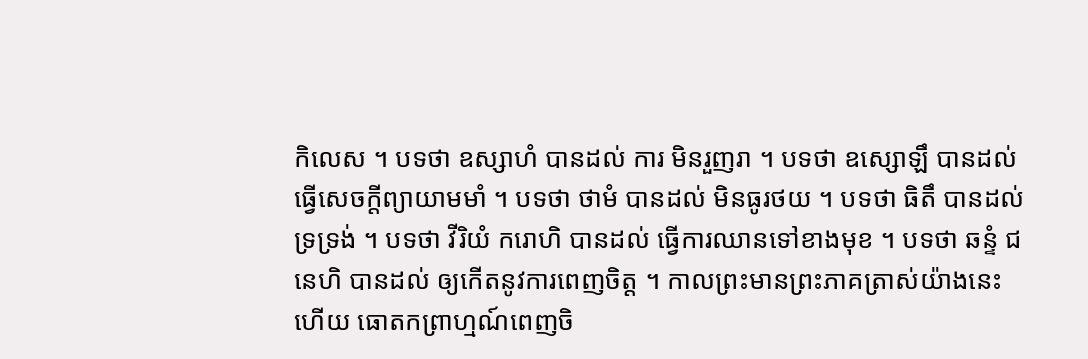កិលេស ។ បទថា ឧស្សាហំ បានដល់ ការ មិនរួញរា ។ បទថា ឧស្សោឡឹ បានដល់ ធ្វើសេចក្តីព្យាយាមមាំ ។ បទថា ថាមំ បានដល់ មិនធូរថយ ។ បទថា ធិតឹ បានដល់ ទ្រទ្រង់ ។ បទថា វីរិយំ ករោហិ បានដល់ ធ្វើការឈានទៅខាងមុខ ។ បទថា ឆន្ទំ ជនេហិ បានដល់ ឲ្យកើតនូវការពេញចិត្ត ។ កាលព្រះមានព្រះភាគត្រាស់យ៉ាងនេះហើយ ធោតកព្រាហ្មណ៍ពេញចិ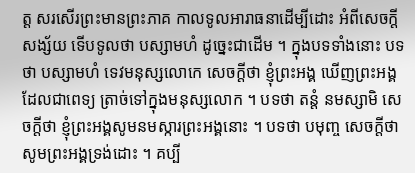ត្ត សរសើរព្រះមានព្រះភាគ កាលទូលអារាធនាដើម្បីដោះ អំពីសេចក្តីសង្ស័យ ទើបទូលថា បស្សាមហំ ដូច្នេះជាដើម ។ ក្នុងបទទាំងនោះ បទថា បស្សាមហំ ទេវមនុស្សលោកេ សេចក្តីថា ខ្ញុំព្រះអង្គ ឃើញព្រះអង្គដែលជាពេទ្យ ត្រាច់ទៅក្នុងមនុស្សលោក ។ បទថា តន្តំ នមស្សាមិ សេចក្តីថា ខ្ញុំព្រះអង្គសូមនមស្ការព្រះអង្គនោះ ។ បទថា បមុញ្ច សេចក្តីថា សូមព្រះអង្គទ្រង់ដោះ ។ គប្បី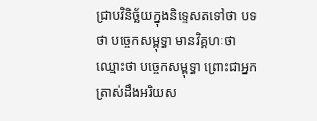ជ្រាបវិនិច្ឆ័យក្នុងនិទ្ទេសតទៅថា បទថា បច្ចេកសម្ពុទ្ធា មានវិគ្គហៈថា ឈ្មោះថា បច្ចេកសម្ពុទ្ធា ព្រោះជាអ្នកត្រាស់ដឹងអរិយស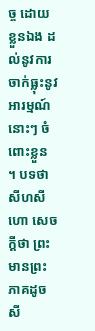ច្ច ដោយខ្លួនឯង ដល់នូវការចាក់ធ្លុះនូវអារម្មណ៍នោះៗ ចំពោះខ្លួន ។ បទថា សីហសីហោ សេចក្តីថា ព្រះមានព្រះភាគដូចសី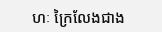ហៈ ក្រៃលែងជាង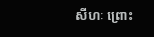សីហៈ ព្រោះ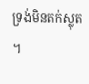ទ្រង់មិនតក់ស្លុត ។